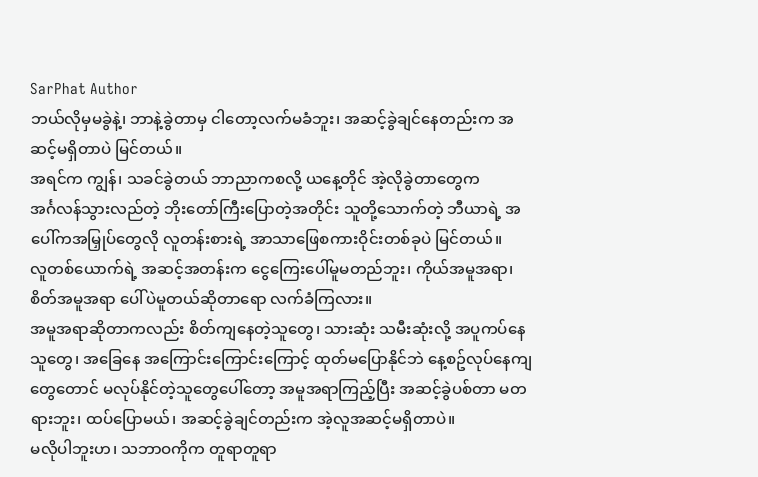SarPhat Author
ဘယ်လိုမှမခွဲနဲ့၊ ဘာနဲ့ခွဲတာမှ ငါတော့လက်မခံဘူး၊ အဆင့်ခွဲချင်နေတည်းက အဆင့်မရှိတာပဲ မြင်တယ်။
အရင်က ကျွန်၊ သခင်ခွဲတယ် ဘာညာကစလို့ ယနေ့တိုင် အဲ့လိုခွဲတာတွေက
အင်္ဂလန်သွားလည်တဲ့ ဘိုးတော်ကြီးပြောတဲ့အတိုင်း သူတို့သောက်တဲ့ ဘီယာရဲ့ အပေါ်ကအမြှုပ်တွေလို လူတန်းစားရဲ့ အာသာဖြေစကားဝိုင်းတစ်ခုပဲ မြင်တယ်။
လူတစ်ယောက်ရဲ့ အဆင့်အတန်းက ငွေကြေးပေါ်မူမတည်ဘူး၊ ကိုယ်အမူအရာ၊ စိတ်အမူအရာ ပေါ်ပဲမူတယ်ဆိုတာရော လက်ခံကြလား။
အမူအရာဆိုတာကလည်း စိတ်ကျနေတဲ့သူတွေ၊ သားဆုံး သမီးဆုံးလို့ အပူကပ်နေသူတွေ၊ အခြေနေ အကြောင်းကြောင်းကြောင့် ထုတ်မပြောနိုင်ဘဲ နေ့စဥ်လုပ်နေကျတွေတောင် မလုပ်နိုင်တဲ့သူတွေပေါ်တော့ အမူအရာကြည့်ပြီး အဆင့်ခွဲပစ်တာ မတရားဘူး၊ ထပ်ပြောမယ်၊ အဆင့်ခွဲချင်တည်းက အဲ့လူအဆင့်မရှိတာပဲ။
မလိုပါဘူးဟ၊ သဘာဝကိုက တူရာတူရာ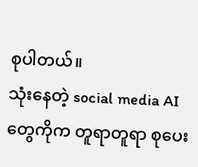စုပါတယ်။
သုံးနေတဲ့ social media AI တွေကိုက တူရာတူရာ စုပေး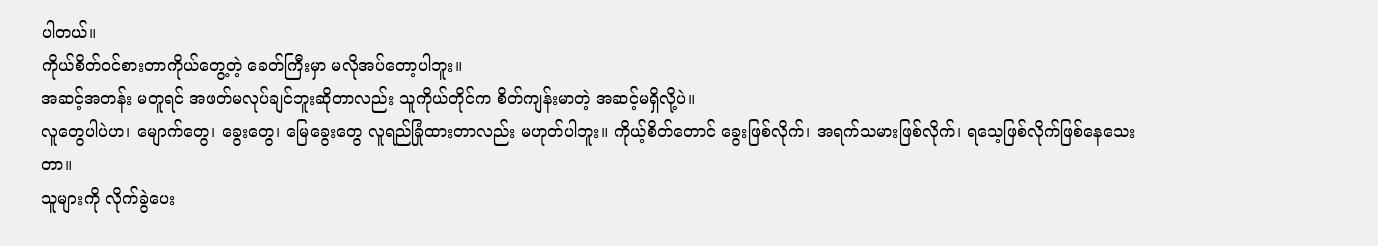ပါတယ်။
ကိုယ်စိတ်ဝင်စားတာကိုယ်တွေ့တဲ့ ခေတ်ကြီးမှာ မလိုအပ်တော့ပါဘူး။
အဆင့်အတန်း မတူရင် အဖတ်မလုပ်ချင်ဘူးဆိုတာလည်း သူကိုယ်တိုင်က စိတ်ကျန်းမာတဲ့ အဆင့်မရှိလို့ပဲ။
လူတွေပါပဲဟ၊ မျောက်တွေ၊ ခွေးတွေ၊ မြေခွေးတွေ လူရည်ခြုံထားတာလည်း မဟုတ်ပါဘူး။ ကိုယ့်စိတ်တောင် ခွေးဖြစ်လိုက်၊ အရက်သမားဖြစ်လိုက်၊ ရသေ့ဖြစ်လိုက်ဖြစ်နေသေးတာ။
သူများကို လိုက်ခွဲပေး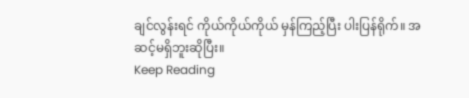ချင်လွန်းရင် ကိုယ်ကိုယ်ကိုယ် မှန်ကြည့်ပြီး ပါးပြန်ရိုက်။ အဆင့်မရှိဘူးဆိုပြီး။
Keep Reading